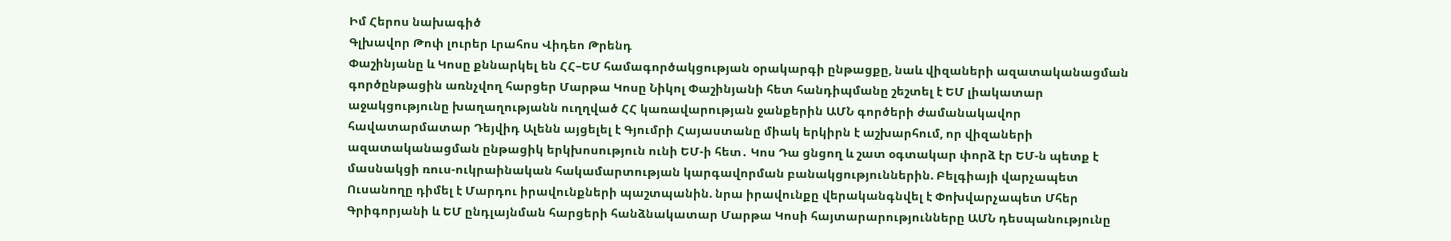Իմ Հերոս նախագիծ
Գլխավոր Թոփ լուրեր Լրահոս Վիդեո Թրենդ
Փաշինյանը և Կոսը քննարկել են ՀՀ–ԵՄ համագործակցության օրակարգի ընթացքը, նաև վիզաների ազատականացման գործընթացին առնչվող հարցեր Մարթա Կոսը Նիկոլ Փաշինյանի հետ հանդիպմանը շեշտել է ԵՄ լիակատար աջակցությունը խաղաղությանն ուղղված ՀՀ կառավարության ջանքերին ԱՄՆ գործերի ժամանակավոր հավատարմատար Դեյվիդ Ալենն այցելել է Գյումրի Հայաստանը միակ երկիրն է աշխարհում, որ վիզաների ազատականացման ընթացիկ երկխոսություն ունի ԵՄ-ի հետ․ Կոս Դա ցնցող և շատ օգտակար փորձ էր ԵՄ-ն պետք է մասնակցի ռուս-ուկրաինական հակամարտության կարգավորման բանակցություններին. Բելգիայի վարչապետ Ուսանողը դիմել է Մարդու իրավունքների պաշտպանին. նրա իրավունքը վերականգնվել է Փոխվարչապետ Մհեր Գրիգորյանի և ԵՄ ընդլայնման հարցերի հանձնակատար Մարթա Կոսի հայտարարությունները ԱՄՆ դեսպանությունը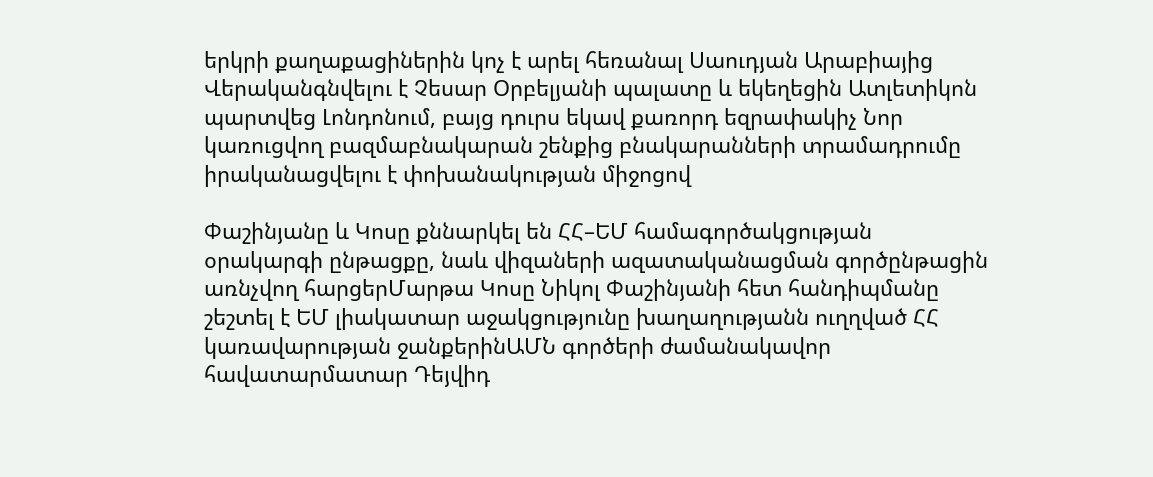երկրի քաղաքացիներին կոչ է արել հեռանալ Սաուդյան Արաբիայից Վերականգնվելու է Չեսար Օրբելյանի պալատը և եկեղեցին Ատլետիկոն պարտվեց Լոնդոնում, բայց դուրս եկավ քառորդ եզրափակիչ Նոր կառուցվող բազմաբնակարան շենքից բնակարանների տրամադրումը իրականացվելու է փոխանակության միջոցով

Փաշինյանը և Կոսը քննարկել են ՀՀ–ԵՄ համագործակցության օրակարգի ընթացքը, նաև վիզաների ազատականացման գործընթացին առնչվող հարցերՄարթա Կոսը Նիկոլ Փաշինյանի հետ հանդիպմանը շեշտել է ԵՄ լիակատար աջակցությունը խաղաղությանն ուղղված ՀՀ կառավարության ջանքերինԱՄՆ գործերի ժամանակավոր հավատարմատար Դեյվիդ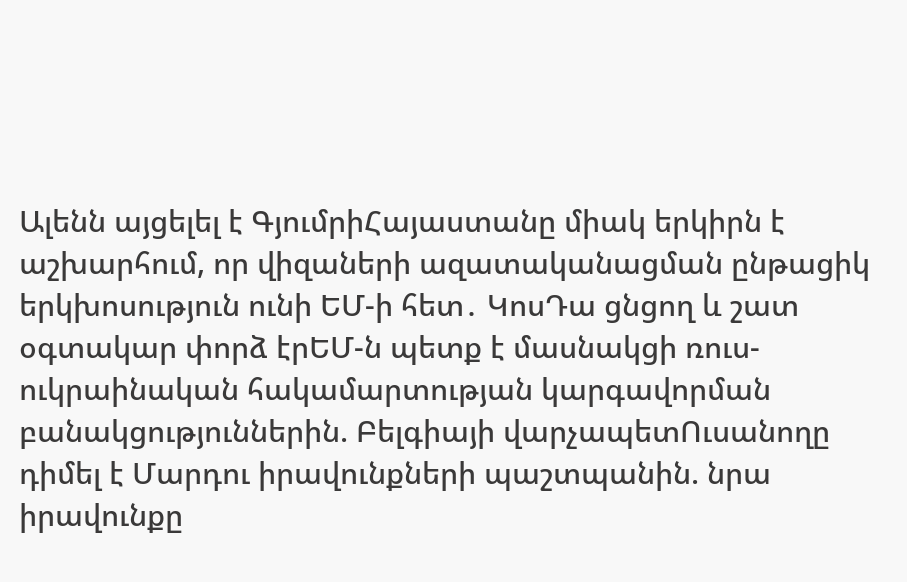Ալենն այցելել է ԳյումրիՀայաստանը միակ երկիրն է աշխարհում, որ վիզաների ազատականացման ընթացիկ երկխոսություն ունի ԵՄ-ի հետ․ ԿոսԴա ցնցող և շատ օգտակար փորձ էրԵՄ-ն պետք է մասնակցի ռուս-ուկրաինական հակամարտության կարգավորման բանակցություններին. Բելգիայի վարչապետՈւսանողը դիմել է Մարդու իրավունքների պաշտպանին. նրա իրավունքը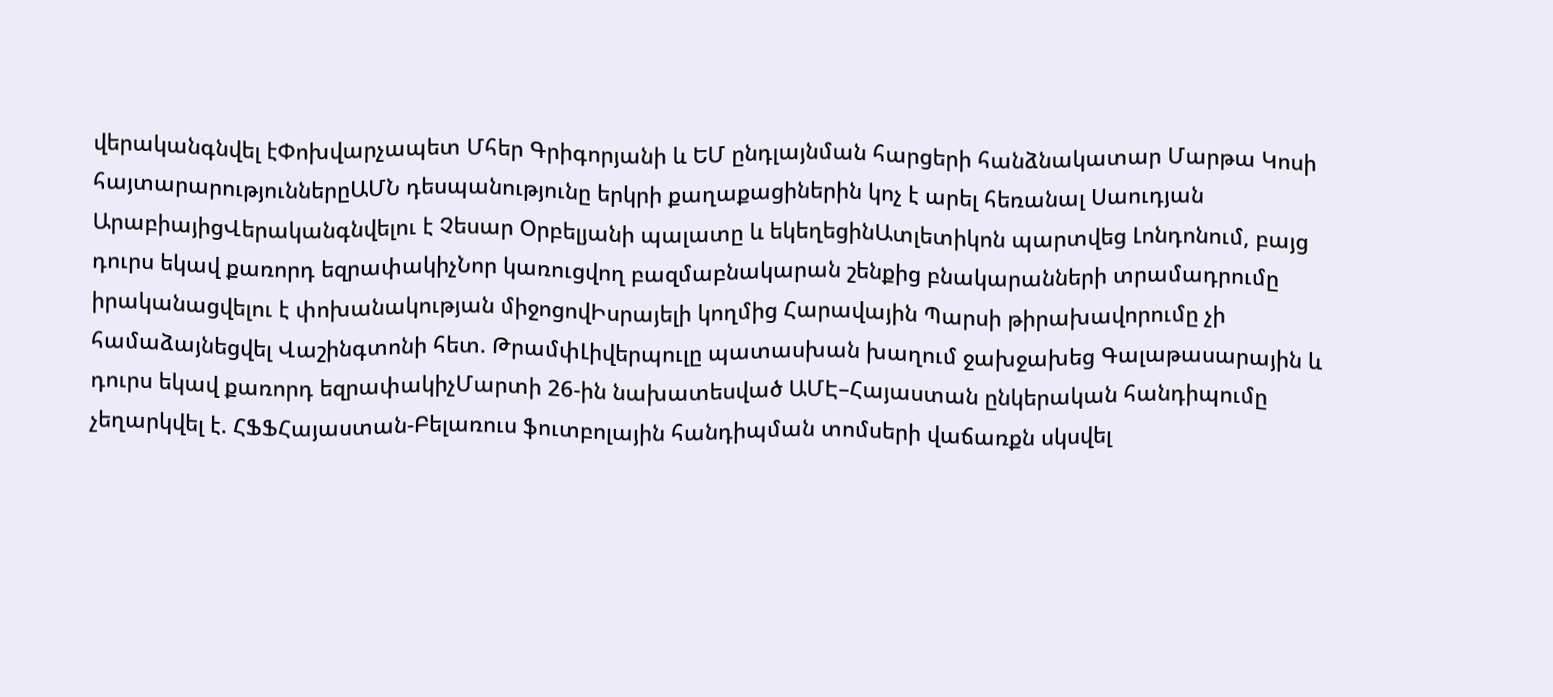վերականգնվել էՓոխվարչապետ Մհեր Գրիգորյանի և ԵՄ ընդլայնման հարցերի հանձնակատար Մարթա Կոսի հայտարարություններըԱՄՆ դեսպանությունը երկրի քաղաքացիներին կոչ է արել հեռանալ Սաուդյան ԱրաբիայիցՎերականգնվելու է Չեսար Օրբելյանի պալատը և եկեղեցինԱտլետիկոն պարտվեց Լոնդոնում, բայց դուրս եկավ քառորդ եզրափակիչՆոր կառուցվող բազմաբնակարան շենքից բնակարանների տրամադրումը իրականացվելու է փոխանակության միջոցովԻսրայելի կողմից Հարավային Պարսի թիրախավորումը չի համաձայնեցվել Վաշինգտոնի հետ. ԹրամփԼիվերպուլը պատասխան խաղում ջախջախեց Գալաթասարային և դուրս եկավ քառորդ եզրափակիչՄարտի 26-ին նախատեսված ԱՄԷ–Հայաստան ընկերական հանդիպումը չեղարկվել է. ՀՖՖՀայաստան-Բելառուս ֆուտբոլային հանդիպման տոմսերի վաճառքն սկսվել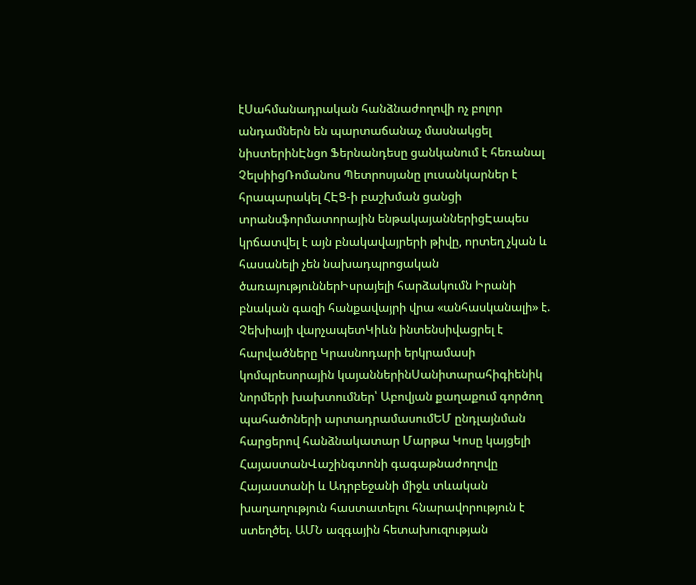էՍահմանադրական հանձնաժողովի ոչ բոլոր անդամներն են պարտաճանաչ մասնակցել նիստերինԷնցո Ֆերնանդեսը ցանկանում է հեռանալ ՉելսիիցՌոմանոս Պետրոսյանը լուսանկարներ է հրապարակել ՀԷՑ-ի բաշխման ցանցի տրանսֆորմատորային ենթակայաններիցԷապես կրճատվել է այն բնակավայրերի թիվը, որտեղ չկան և հասանելի չեն նախադպրոցական ծառայություններԻսրայելի հարձակումն Իրանի բնական գազի հանքավայրի վրա «անհասկանալի» է. Չեխիայի վարչապետԿիևն ինտենսիվացրել է հարվածները Կրասնոդարի երկրամասի կոմպրեսորային կայաններինՍանիտարահիգիենիկ նորմերի խախտումներ՝ Աբովյան քաղաքում գործող պահածոների արտադրամասումԵՄ ընդլայնման հարցերով հանձնակատար Մարթա Կոսը կայցելի ՀայաստանՎաշինգտոնի գագաթնաժողովը Հայաստանի և Ադրբեջանի միջև տևական խաղաղություն հաստատելու հնարավորություն է ստեղծել. ԱՄՆ ազգային հետախուզության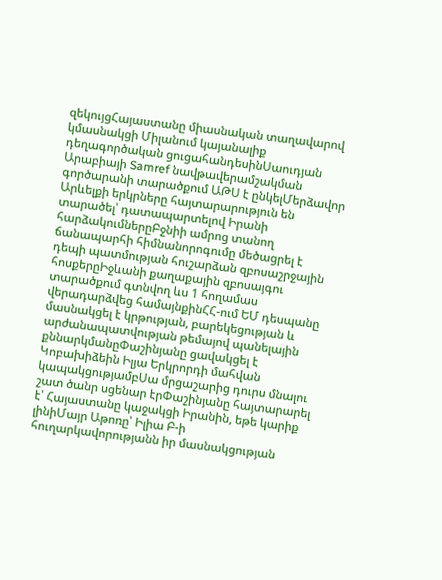զեկույցՀայաստանը միասնական տաղավարով կմասնակցի Միլանում կայանալիք դեղագործական ցուցահանդեսինՍաուդյան Արաբիայի Samref նավթավերամշակման գործարանի տարածքում ԱԹՍ է ընկելՄերձավոր Արևելքի երկրները հայտարարություն են տարածել՝ դատապարտելով Իրանի հարձակումներըԲջնիի ամրոց տանող ճանապարհի հիմնանորոգումը մեծացրել է դեպի պատմության հուշարձան զբոսաշրջային հոսքերըԻջևանի քաղաքային զբոսայգու տարածքում գտնվող ևս 1 հողամաս վերադարձվեց համայնքինՀՀ-ում ԵՄ դեսպանը մասնակցել է կրթության, բարեկեցության և արժանապատվության թեմայով պանելային քննարկմանըՓաշինյանը ցավակցել է Կոբախիձեին Իլյա Երկրորդի մահվան կապակցությամբՍա մրցաշարից դուրս մնալու շատ ծանր սցենար էրՓաշինյանը հայտարարել է՝ Հայաստանը կաջակցի Իրանին, եթե կարիք լինիՄայր Աթոռը՝ Իլիա Բ-ի հուղարկավորությանն իր մասնակցության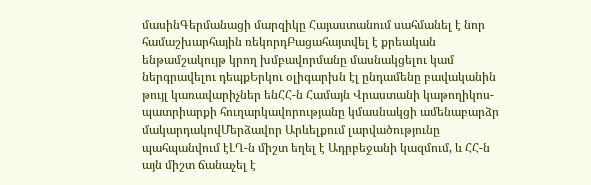մասինԳերմանացի մարզիկը Հայաստանում սահմանել է նոր համաշխարհային ռեկորդԲացահայտվել է քրեական ենթամշակույթ կրող խմբավորմանը մասնակցելու կամ ներգրավելու դեպքԵրկու օլիգարխն էլ ընդամենը բավականին թույլ կառավարիչներ ենՀՀ-ն Համայն Վրաստանի կաթողիկոս-պատրիարքի հուղարկավորությանը կմասնակցի ամենաբարձր մակարդակովՄերձավոր Արևելքում լարվածությունը պահպանվում էԼՂ-ն միշտ եղել է Ադրբեջանի կազմում, և ՀՀ-ն այն միշտ ճանաչել է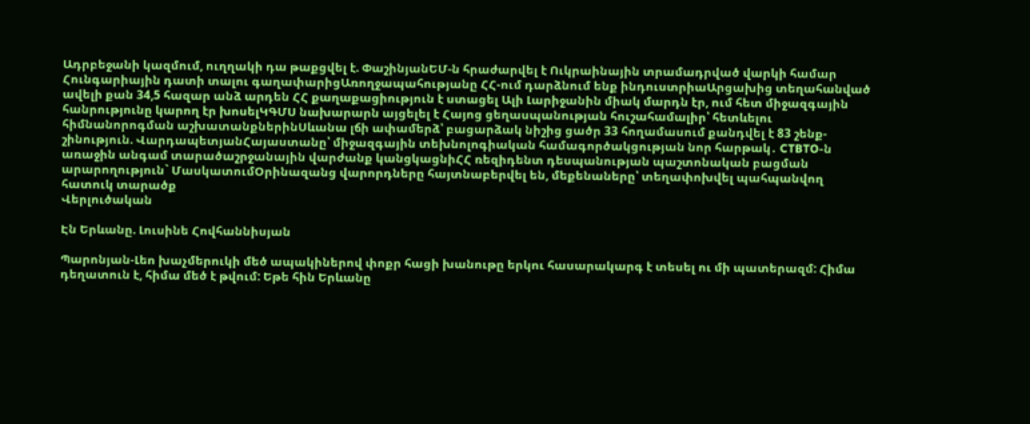Ադրբեջանի կազմում, ուղղակի դա թաքցվել է. ՓաշինյանԵՄ-ն հրաժարվել է Ուկրաինային տրամադրված վարկի համար Հունգարիային դատի տալու գաղափարիցԱռողջապահությանը ՀՀ-ում դարձնում ենք ինդուստրիաԱրցախից տեղահանված ավելի քան 34,5 հազար անձ արդեն ՀՀ քաղաքացիություն է ստացել Ալի Լարիջանին միակ մարդն էր, ում հետ միջազգային հանրությունը կարող էր խոսելԿԳՄՍ նախարարն այցելել է Հայոց ցեղասպանության հուշահամալիր՝ հետևելու հիմնանորոգման աշխատանքներինՍևանա լճի ափամերձ՝ բացարձակ նիշից ցածր 33 հողամասում քանդվել է 83 շենք-շինություն. ՎարդապետյանՀայաստանը՝ միջազգային տեխնոլոգիական համագործակցության նոր հարթակ․ CTBTO-ն առաջին անգամ տարածաշրջանային վարժանք կանցկացնիՀՀ ռեզիդենտ դեսպանության պաշտոնական բացման արարողություն` ՄասկատումՕրինազանց վարորդները հայտնաբերվել են, մեքենաները՝ տեղափոխվել պահպանվող հատուկ տարածք
Վերլուծական

Էն Երևանը. Լուսինե Հովհաննիսյան

Պարոնյան-Լեո խաչմերուկի մեծ ապակիներով փոքր հացի խանութը երկու հասարակարգ է տեսել ու մի պատերազմ: Հիմա դեղատուն է, հիմա մեծ է թվում: Եթե հին Երևանը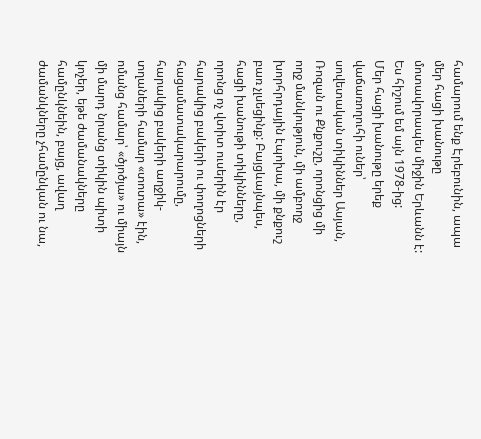համարում ենք Էրեբունին, ապա մեր հացի խանութը մոտավորապես միջին Երևանն է: Ես հիշում եմ այն 1978-ից:
Մեր հացի խանութը երեք վաճառողուհի ուներ՝ սովետական տիկիններ Ասյան, Ռոզան ու Քնքուշը, որոնցից մի ողջ մանկություն, մի ամբողջ խորհրդային էպոխա, մի քնքուշ բառ չլսեցինք: Բայցևայնպես, հացի խանութի տիկինները, որոնց ոչ վտիտ ուսերին էր հարակից բակերի ու փողոցների հացամատակարարումը, հարակից բակերի աղջիկ-տղաների համար «տոտա» էին, ոմանց համար՝ «ծյոծյա» ու միայն մի մարդ նրանց տիկին պիտի կոչեր, եթե ժամանակները համընկնեին, բայց, ավաղ ժամանկները չհամընկան ու նա,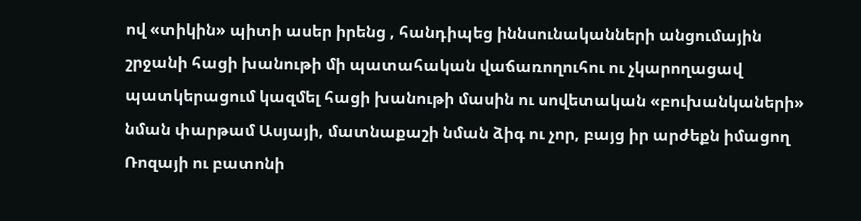ով «տիկին» պիտի ասեր իրենց , հանդիպեց իննսունականների անցումային շրջանի հացի խանութի մի պատահական վաճառողուհու ու չկարողացավ պատկերացում կազմել հացի խանութի մասին ու սովետական «բուխանկաների» նման փարթամ Ասյայի, մատնաքաշի նման ձիգ ու չոր, բայց իր արժեքն իմացող Ռոզայի ու բատոնի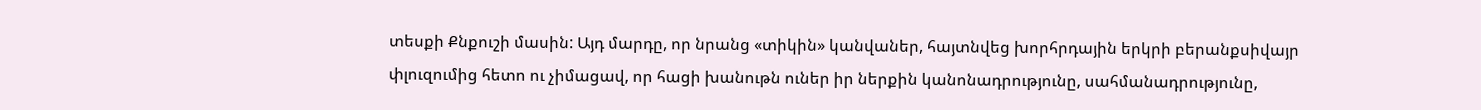տեսքի Քնքուշի մասին: Այդ մարդը, որ նրանց «տիկին» կանվաներ, հայտնվեց խորհրդային երկրի բերանքսիվայր փլուզումից հետո ու չիմացավ, որ հացի խանութն ուներ իր ներքին կանոնադրությունը, սահմանադրությունը,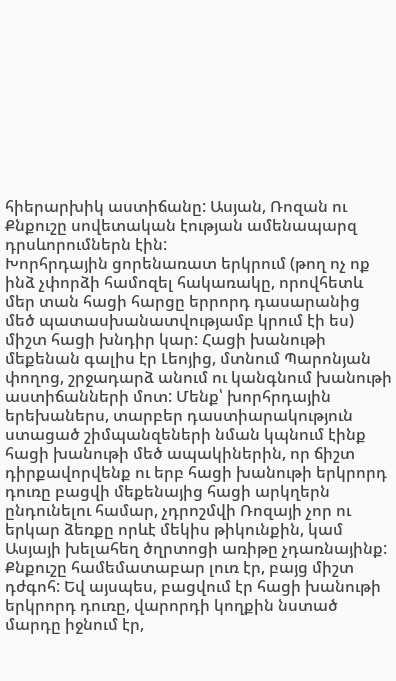հիերարխիկ աստիճանը: Ասյան, Ռոզան ու Քնքուշը սովետական էության ամենապարզ դրսևորումներն էին:
Խորհրդային ցորենառատ երկրում (թող ոչ ոք ինձ չփորձի համոզել հակառակը, որովհետև մեր տան հացի հարցը երրորդ դասարանից մեծ պատասխանատվությամբ կրում էի ես) միշտ հացի խնդիր կար: Հացի խանութի մեքենան գալիս էր Լեոյից, մտնում Պարոնյան փողոց, շրջադարձ անում ու կանգնում խանութի աստիճանների մոտ: Մենք՝ խորհրդային երեխաներս, տարբեր դաստիարակություն ստացած շիմպանզեների նման կպնում էինք հացի խանութի մեծ ապակիներին, որ ճիշտ դիրքավորվենք ու երբ հացի խանութի երկրորդ դուռը բացվի մեքենայից հացի արկղերն ընդունելու համար, չդրոշմվի Ռոզայի չոր ու երկար ձեռքը որևէ մեկիս թիկունքին, կամ Ասյայի խելահեղ ծղրտոցի առիթը չդառնայինք: Քնքուշը համեմատաբար լուռ էր, բայց միշտ դժգոհ: Եվ այսպես, բացվում էր հացի խանութի երկրորդ դուռը, վարորդի կողքին նստած մարդը իջնում էր,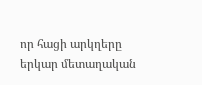որ հացի արկղերը երկար մետաղական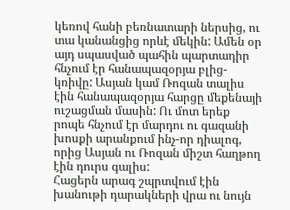կեռով հանի բեռնատարի ներսից, ու տա կանանցից որևէ մեկին: Ամեն օր այդ սպասված պահին պարտադիր հնչում էր հանապազօրյա բլից- կռիվը: Ասյան կամ Ռոզան տալիս էին հանապազօրյա հարցը մեքենայի ուշացման մասին: Ու մոտ երեք րոպե հնչում էր մարդու ու գազանի խոսքի արանքում ինչ-որ դիալոգ, որից Ասյան ու Ռոզան միշտ հաղթող էին դուրս գալիս:
Հացերն արագ շպրտվում էին խանութի դարակների վրա ու նույն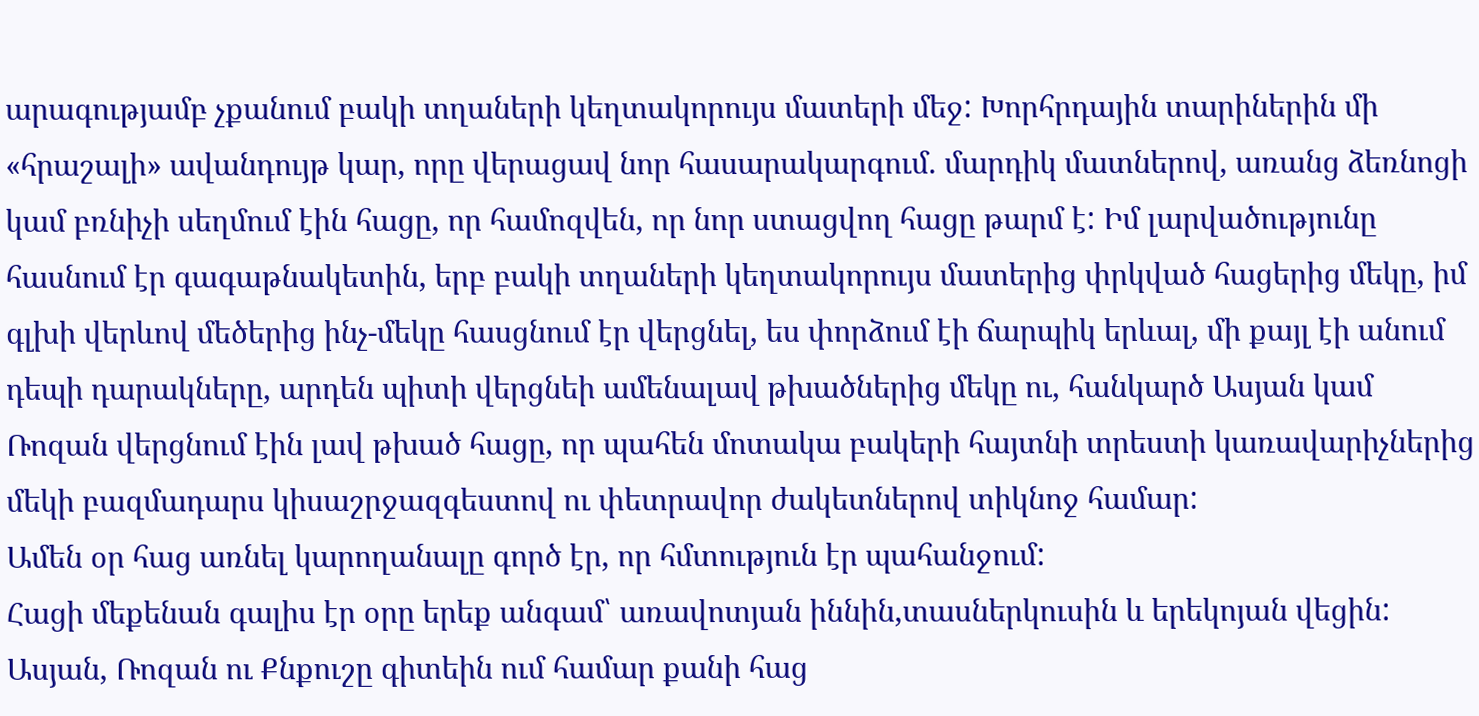արագությամբ չքանում բակի տղաների կեղտակորույս մատերի մեջ: Խորհրդային տարիներին մի «հրաշալի» ավանդույթ կար, որը վերացավ նոր հասարակարգում. մարդիկ մատներով, առանց ձեռնոցի կամ բռնիչի սեղմում էին հացը, որ համոզվեն, որ նոր ստացվող հացը թարմ է: Իմ լարվածությունը հասնում էր գագաթնակետին, երբ բակի տղաների կեղտակորույս մատերից փրկված հացերից մեկը, իմ գլխի վերևով մեծերից ինչ-մեկը հասցնում էր վերցնել, ես փորձում էի ճարպիկ երևալ, մի քայլ էի անում դեպի դարակները, արդեն պիտի վերցնեի ամենալավ թխածներից մեկը ու, հանկարծ Ասյան կամ Ռոզան վերցնում էին լավ թխած հացը, որ պահեն մոտակա բակերի հայտնի տրեստի կառավարիչներից մեկի բազմադարս կիսաշրջազգեստով ու փետրավոր ժակետներով տիկնոջ համար:
Ամեն օր հաց առնել կարողանալը գործ էր, որ հմտություն էր պահանջում:
Հացի մեքենան գալիս էր օրը երեք անգամ՝ առավոտյան իննին,տասներկուսին և երեկոյան վեցին: Ասյան, Ռոզան ու Քնքուշը գիտեին ում համար քանի հաց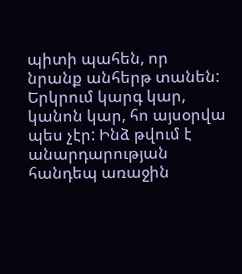պիտի պահեն, որ նրանք անհերթ տանեն: Երկրում կարգ կար, կանոն կար, հո այսօրվա պես չէր: Ինձ թվում է անարդարության հանդեպ առաջին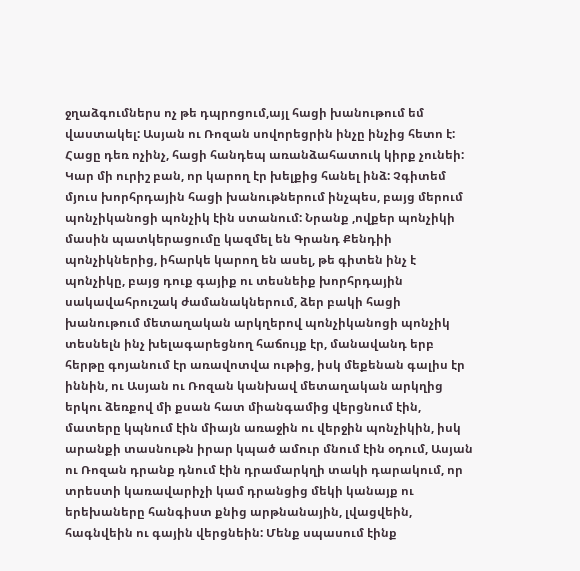ջղաձգումներս ոչ թե դպրոցում,այլ հացի խանութում եմ վաստակել: Ասյան ու Ռոզան սովորեցրին ինչը ինչից հետո է:
Հացը դեռ ոչինչ, հացի հանդեպ առանձահատուկ կիրք չունեի: Կար մի ուրիշ բան, որ կարող էր խելքից հանել ինձ: Չգիտեմ մյուս խորհրդային հացի խանութներում ինչպես, բայց մերում պոնչիկանոցի պոնչիկ էին ստանում: Նրանք ,ովքեր պոնչիկի մասին պատկերացումը կազմել են Գրանդ Քենդիի պոնչիկներից, իհարկե կարող են ասել, թե գիտեն ինչ է պոնչիկը, բայց դուք գայիք ու տեսնեիք խորհրդային սակավահրուշակ ժամանակներում, ձեր բակի հացի խանութում մետաղական արկղերով պոնչիկանոցի պոնչիկ տեսնելն ինչ խելագարեցնող հաճույք էր, մանավանդ երբ հերթը գոյանում էր առավոտվա ութից, իսկ մեքենան գալիս էր իննին, ու Ասյան ու Ռոզան կանխավ մետաղական արկղից երկու ձեռքով մի քսան հատ միանգամից վերցնում էին, մատերը կպնում էին միայն առաջին ու վերջին պոնչիկին, իսկ արանքի տասնութն իրար կպած ամուր մնում էին օդում, Ասյան ու Ռոզան դրանք դնում էին դրամարկղի տակի դարակում, որ տրեստի կառավարիչի կամ դրանցից մեկի կանայք ու երեխաները հանգիստ քնից արթնանային, լվացվեին, հագնվեին ու գային վերցնեին: Մենք սպասում էինք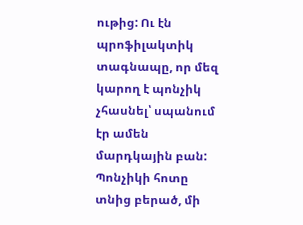ութից: Ու էն պրոֆիլակտիկ տագնապը, որ մեզ կարող է պոնչիկ չհասնել՝ սպանում էր ամեն մարդկային բան: Պոնչիկի հոտը տնից բերած, մի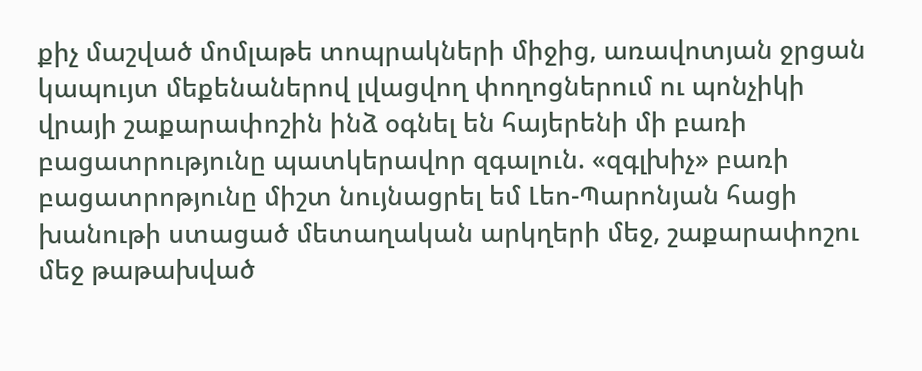քիչ մաշված մոմլաթե տոպրակների միջից, առավոտյան ջրցան կապույտ մեքենաներով լվացվող փողոցներում ու պոնչիկի վրայի շաքարափոշին ինձ օգնել են հայերենի մի բառի բացատրությունը պատկերավոր զգալուն. «զգլխիչ» բառի բացատրոթյունը միշտ նույնացրել եմ Լեո-Պարոնյան հացի խանութի ստացած մետաղական արկղերի մեջ, շաքարափոշու մեջ թաթախված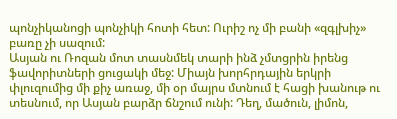պոնչիկանոցի պոնչիկի հոտի հետ: Ուրիշ ոչ մի բանի «զգլխիչ» բառը չի սազում:
Ասյան ու Ռոզան մոտ տասնմեկ տարի ինձ չմտցրին իրենց ֆավորիտների ցուցակի մեջ: Միայն խորհրդային երկրի փլուզումից մի քիչ առաջ, մի օր մայրս մտնում է հացի խանութ ու տեսնում, որ Ասյան բարձր ճնշում ունի: Դեղ, մածուն, լիմոն,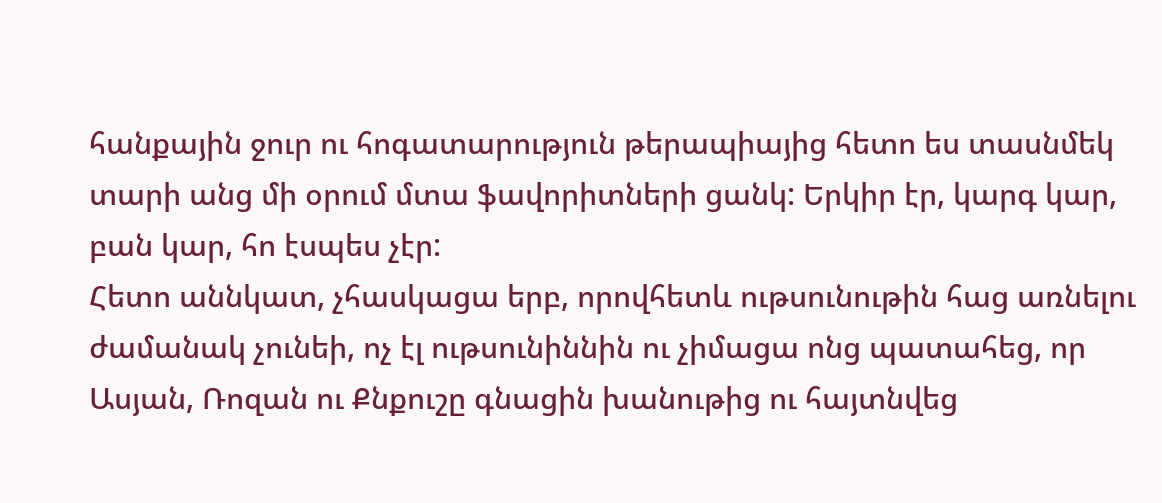հանքային ջուր ու հոգատարություն թերապիայից հետո ես տասնմեկ տարի անց մի օրում մտա ֆավորիտների ցանկ: Երկիր էր, կարգ կար, բան կար, հո էսպես չէր:
Հետո աննկատ, չհասկացա երբ, որովհետև ութսունութին հաց առնելու ժամանակ չունեի, ոչ էլ ութսունիննին ու չիմացա ոնց պատահեց, որ Ասյան, Ռոզան ու Քնքուշը գնացին խանութից ու հայտնվեց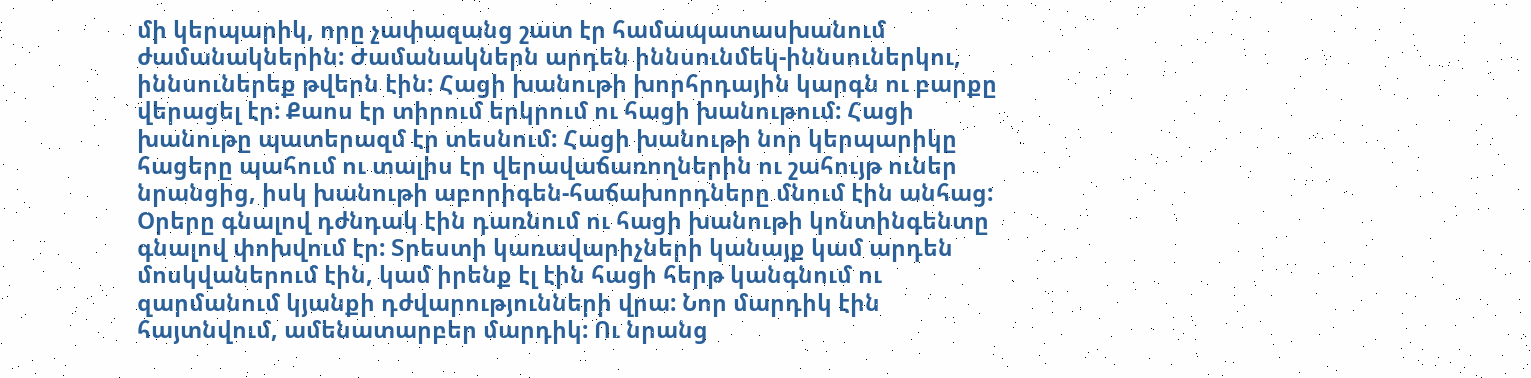մի կերպարիկ, որը չափազանց շատ էր համապատասխանում ժամանակներին: Ժամանակներն արդեն իննսունմեկ-իննսուներկու, իննսուներեք թվերն էին: Հացի խանութի խորհրդային կարգն ու բարքը վերացել էր: Քաոս էր տիրում երկրում ու հացի խանութում: Հացի խանութը պատերազմ էր տեսնում: Հացի խանութի նոր կերպարիկը հացերը պահում ու տալիս էր վերավաճառողներին ու շահույթ ուներ նրանցից, իսկ խանութի աբորիգեն-հաճախորդները մնում էին անհաց: Օրերը գնալով դժնդակ էին դառնում ու հացի խանութի կոնտինգենտը գնալով փոխվում էր: Տրեստի կառավարիչների կանայք կամ արդեն մոսկվաներում էին, կամ իրենք էլ էին հացի հերթ կանգնում ու զարմանում կյանքի դժվարությունների վրա: Նոր մարդիկ էին հայտնվում, ամենատարբեր մարդիկ: Ու նրանց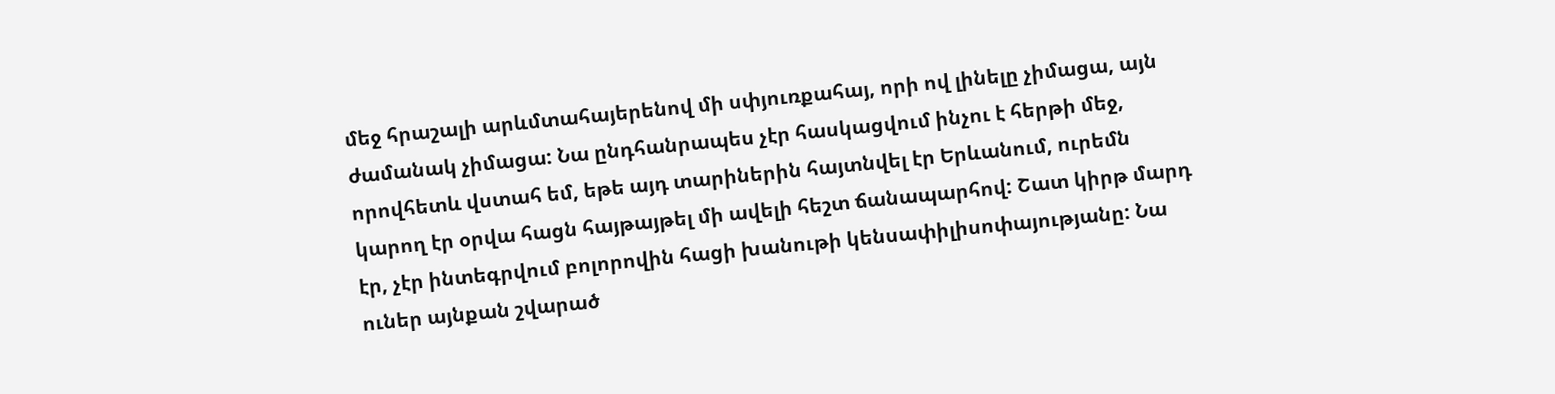մեջ հրաշալի արևմտահայերենով մի սփյուռքահայ, որի ով լինելը չիմացա, այն ժամանակ չիմացա: Նա ընդհանրապես չէր հասկացվում ինչու է հերթի մեջ, որովհետև վստահ եմ, եթե այդ տարիներին հայտնվել էր Երևանում, ուրեմն կարող էր օրվա հացն հայթայթել մի ավելի հեշտ ճանապարհով: Շատ կիրթ մարդ էր, չէր ինտեգրվում բոլորովին հացի խանութի կենսափիլիսոփայությանը: Նա ուներ այնքան շվարած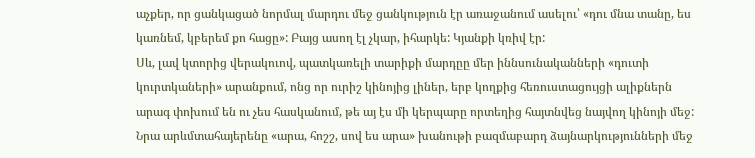աչքեր, որ ցանկացած նորմալ մարդու մեջ ցանկություն էր առաջանում ասելու՝ «դու մնա տանը, ես կառնեմ, կբերեմ քո հացը»: Բայց ասող էլ չկար, իհարկե: Կյանքի կռիվ էր:
Սև, լավ կտորից վերակուով, պատկառելի տարիքի մարդըը մեր իննսունականների «դուտի կուրտկաների» արանքում, ոնց որ ուրիշ կինոյից լիներ, երբ կողքից հեռուստացույցի ալիքներն արագ փոխում են ու չես հասկանում, թե այ էս մի կերպարը որտեղից հայտնվեց նայվող կինոյի մեջ:
Նրա արևմտահայերենը «արա, հոշշ, սով ես արա» խանութի բազմաբարդ ձայնարկությունների մեջ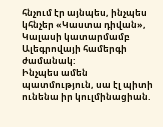հնչում էր այնպես, ինչպես կհնչեր «Կաստա դիվան», Կալասի կատարմամբ Ալեգրովայի համերգի ժամանակ:
Ինչպես ամեն պատմություն, սա էլ պիտի ունենա իր կուլմինացիան.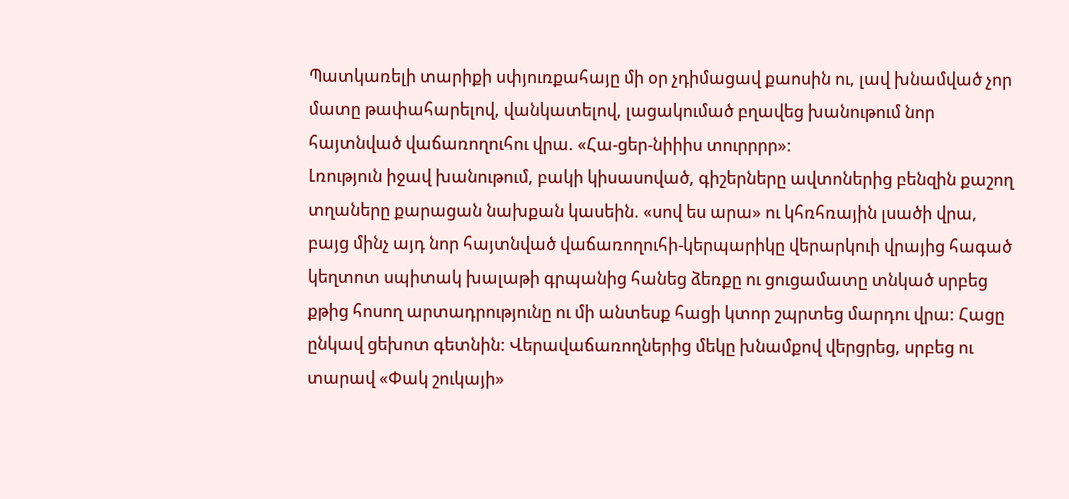Պատկառելի տարիքի սփյուռքահայը մի օր չդիմացավ քաոսին ու, լավ խնամված չոր մատը թափահարելով, վանկատելով, լացակումած բղավեց խանութում նոր հայտնված վաճառողուհու վրա. «Հա-ցեր-նիիիս տուրրրր»:
Լռություն իջավ խանութում, բակի կիսասոված, գիշերները ավտոներից բենզին քաշող տղաները քարացան նախքան կասեին. «սով ես արա» ու կհռհռային լսածի վրա, բայց մինչ այդ նոր հայտնված վաճառողուհի-կերպարիկը վերարկուի վրայից հագած կեղտոտ սպիտակ խալաթի գրպանից հանեց ձեռքը ու ցուցամատը տնկած սրբեց քթից հոսող արտադրությունը ու մի անտեսք հացի կտոր շպրտեց մարդու վրա: Հացը ընկավ ցեխոտ գետնին: Վերավաճառողներից մեկը խնամքով վերցրեց, սրբեց ու տարավ «Փակ շուկայի»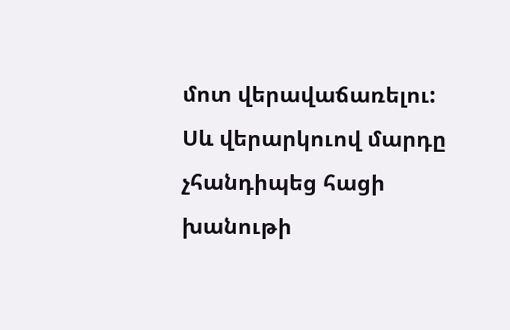մոտ վերավաճառելու:
Սև վերարկուով մարդը չհանդիպեց հացի խանութի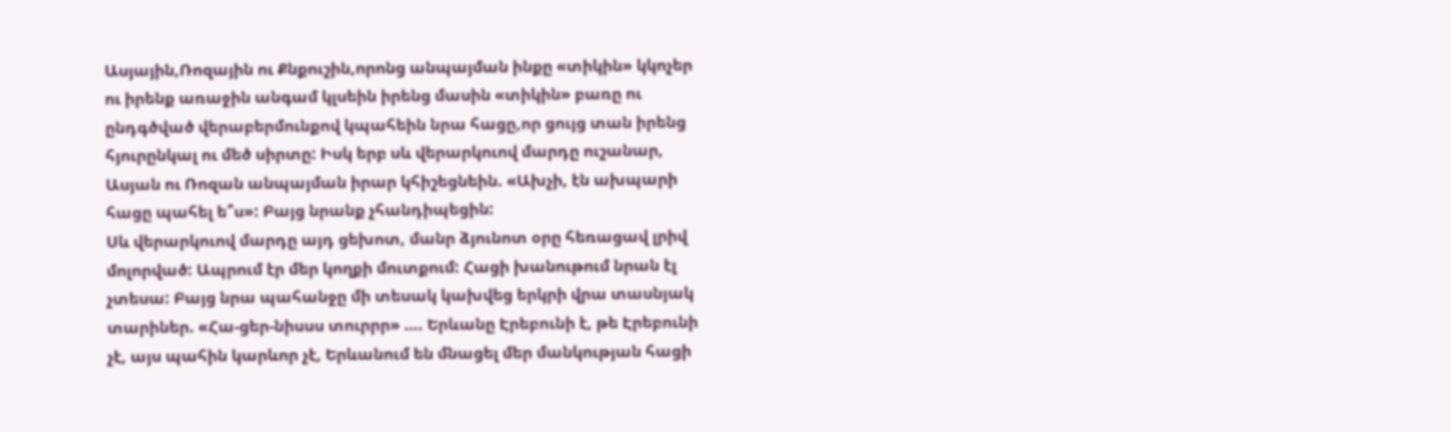Ասյային,Ռոզային ու Քնքուշին,որոնց անպայման ինքը «տիկին» կկոչեր ու իրենք առաջին անգամ կլսեին իրենց մասին «տիկին» բառը ու ընդգծված վերաբերմունքով կպահեին նրա հացը,որ ցույց տան իրենց հյուրընկալ ու մեծ սիրտը: Իսկ երբ սև վերարկուով մարդը ուշանար, Ասյան ու Ռոզան անպայման իրար կհիշեցնեին. «Ախչի, էն ախպարի հացը պահել ե՞ս»: Բայց նրանք չհանդիպեցին:
Սև վերարկուով մարդը այդ ցեխոտ, մանր ձյունոտ օրը հեռացավ լրիվ մոլորված: Ապրում էր մեր կողքի մուտքում: Հացի խանութում նրան էլ չտեսա: Բայց նրա պահանջը մի տեսակ կախվեց երկրի վրա տասնյակ տարիներ. «Հա-ցեր-նիսսս տուրրր» …. Երևանը Էրեբունի է, թե Էրեբունի չէ, այս պահին կարևոր չէ, Երևանում են մնացել մեր մանկության հացի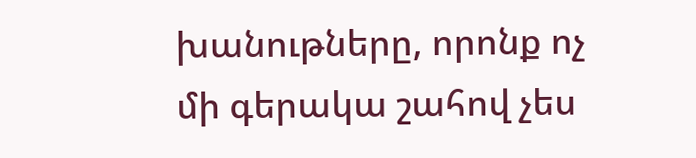խանութները, որոնք ոչ մի գերակա շահով չես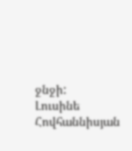ջնջի:
Լուսինե Հովհաննիսյան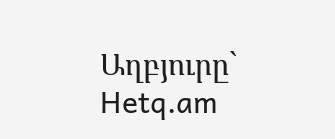Աղբյուրը` Hetq.am